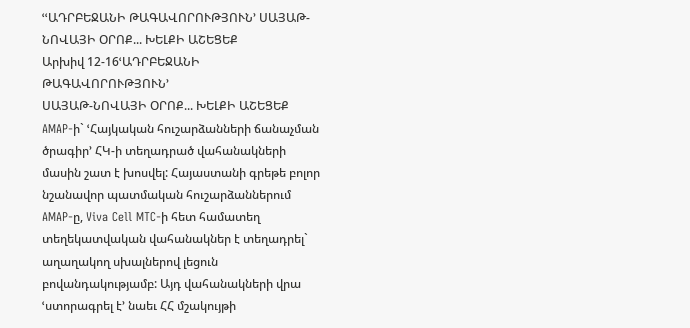ՙՙԱԴՐԲԵՋԱՆԻ ԹԱԳԱՎՈՐՈՒԹՅՈՒՆ՚ ՍԱՅԱԹ-ՆՈՎԱՅԻ ՕՐՈՔ... ԽԵԼՔԻ ԱՇԵՑԵՔ
Արխիվ 12-16ՙԱԴՐԲԵՋԱՆԻ ԹԱԳԱՎՈՐՈՒԹՅՈՒՆ՚
ՍԱՅԱԹ-ՆՈՎԱՅԻ ՕՐՈՔ... ԽԵԼՔԻ ԱՇԵՑԵՔ
AMAP-ի` ՙՀայկական հուշարձանների ճանաչման ծրագիր՚ ՀԿ-ի տեղադրած վահանակների մասին շատ է խոսվել: Հայաստանի գրեթե բոլոր նշանավոր պատմական հուշարձաններում AMAP-ը, Viva Cell MTC-ի հետ համատեղ տեղեկատվական վահանակներ է տեղադրել` աղաղակող սխալներով լեցուն բովանդակությամբ: Այդ վահանակների վրա ՙստորագրել է՚ նաեւ ՀՀ մշակույթի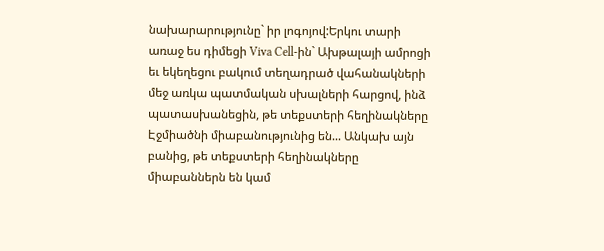նախարարությունը` իր լոգոյով:Երկու տարի առաջ ես դիմեցի Viva Cell-ին` Ախթալայի ամրոցի եւ եկեղեցու բակում տեղադրած վահանակների մեջ առկա պատմական սխալների հարցով, ինձ պատասխանեցին, թե տեքստերի հեղինակները Էջմիածնի միաբանությունից են... Անկախ այն բանից, թե տեքստերի հեղինակները միաբաններն են կամ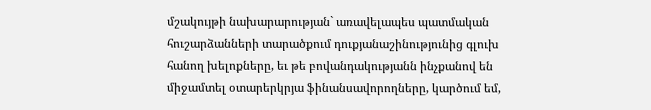մշակույթի նախարարության` առավելապես պատմական հուշարձանների տարածքում դուքյանաշինությունից գլուխ հանող խելոքները, եւ թե բովանդակությանն ինչքանով են միջամտել օտարերկրյա ֆինանսավորողները, կարծում եմ,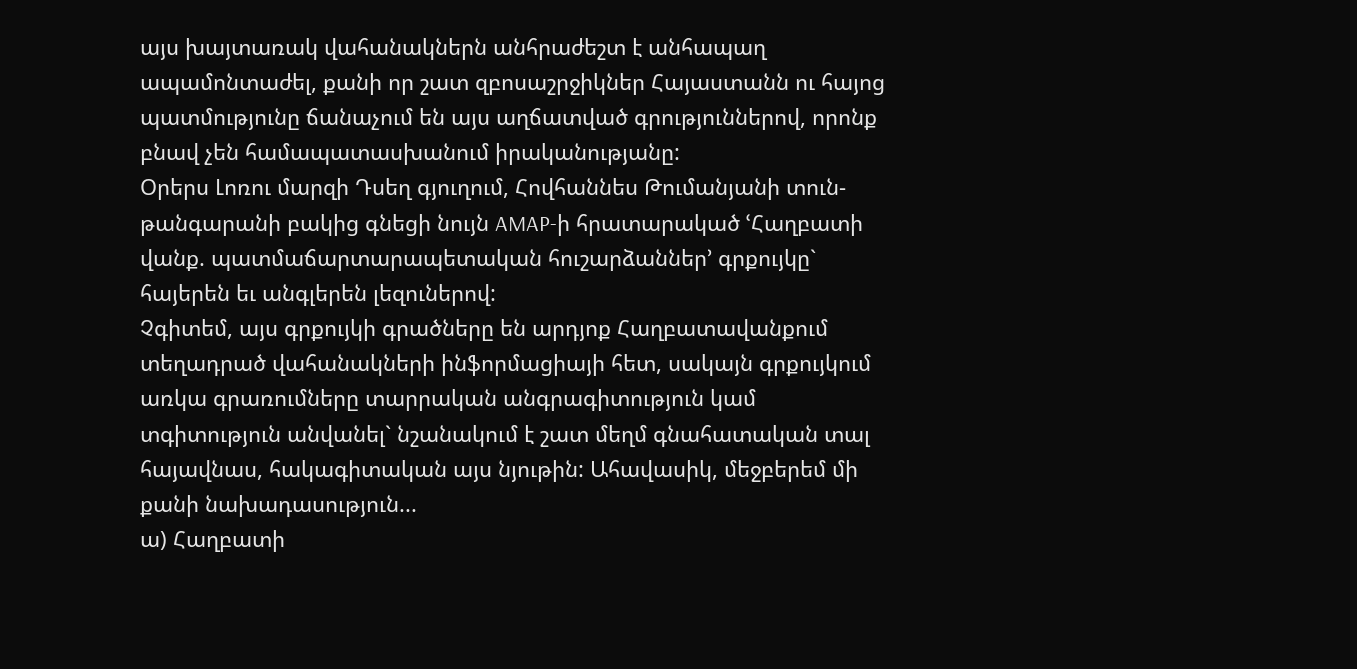այս խայտառակ վահանակներն անհրաժեշտ է անհապաղ ապամոնտաժել, քանի որ շատ զբոսաշրջիկներ Հայաստանն ու հայոց պատմությունը ճանաչում են այս աղճատված գրություններով, որոնք բնավ չեն համապատասխանում իրականությանը:
Օրերս Լոռու մարզի Դսեղ գյուղում, Հովհաննես Թումանյանի տուն-թանգարանի բակից գնեցի նույն AMAP-ի հրատարակած ՙՀաղբատի վանք. պատմաճարտարապետական հուշարձաններ՚ գրքույկը` հայերեն եւ անգլերեն լեզուներով:
Չգիտեմ, այս գրքույկի գրածները են արդյոք Հաղբատավանքում տեղադրած վահանակների ինֆորմացիայի հետ, սակայն գրքույկում առկա գրառումները տարրական անգրագիտություն կամ տգիտություն անվանել` նշանակում է շատ մեղմ գնահատական տալ հայավնաս, հակագիտական այս նյութին: Ահավասիկ, մեջբերեմ մի քանի նախադասություն...
ա) Հաղբատի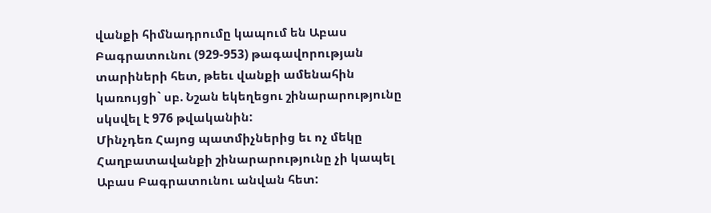վանքի հիմնադրումը կապում են Աբաս Բագրատունու (929-953) թագավորության տարիների հետ, թեեւ վանքի ամենահին կառույցի` սբ. Նշան եկեղեցու շինարարությունը սկսվել է 976 թվականին:
Մինչդեռ Հայոց պատմիչներից եւ ոչ մեկը Հաղբատավանքի շինարարությունը չի կապել Աբաս Բագրատունու անվան հետ: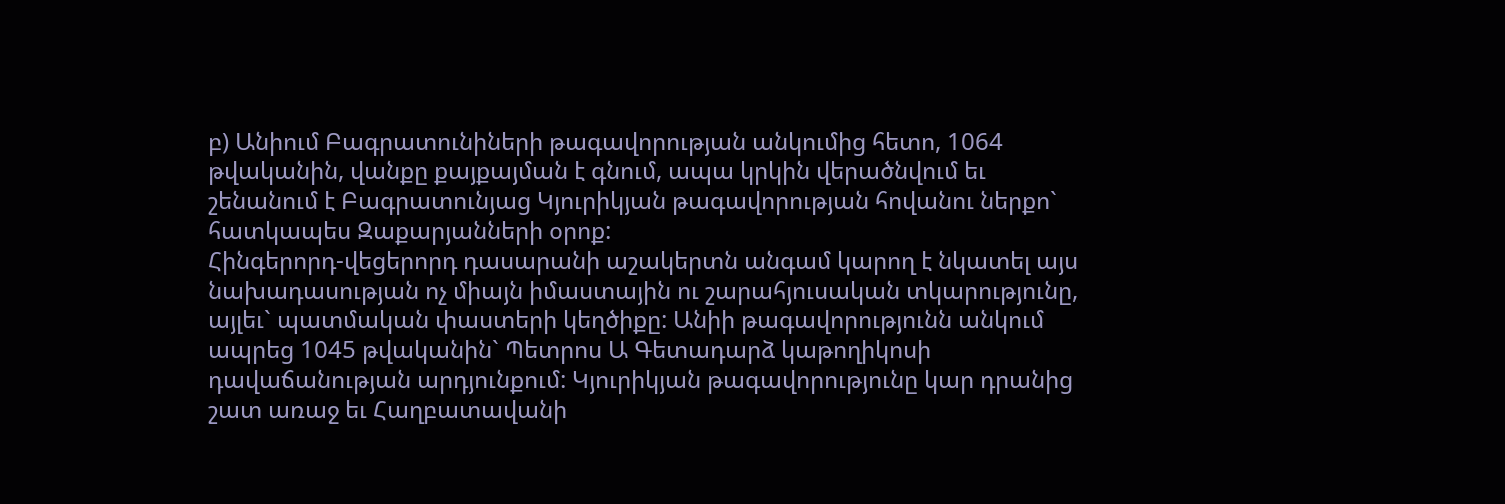բ) Անիում Բագրատունիների թագավորության անկումից հետո, 1064 թվականին, վանքը քայքայման է գնում, ապա կրկին վերածնվում եւ շենանում է Բագրատունյաց Կյուրիկյան թագավորության հովանու ներքո` հատկապես Զաքարյանների օրոք:
Հինգերորդ-վեցերորդ դասարանի աշակերտն անգամ կարող է նկատել այս նախադասության ոչ միայն իմաստային ու շարահյուսական տկարությունը, այլեւ` պատմական փաստերի կեղծիքը: Անիի թագավորությունն անկում ապրեց 1045 թվականին` Պետրոս Ա Գետադարձ կաթողիկոսի դավաճանության արդյունքում: Կյուրիկյան թագավորությունը կար դրանից շատ առաջ եւ Հաղբատավանի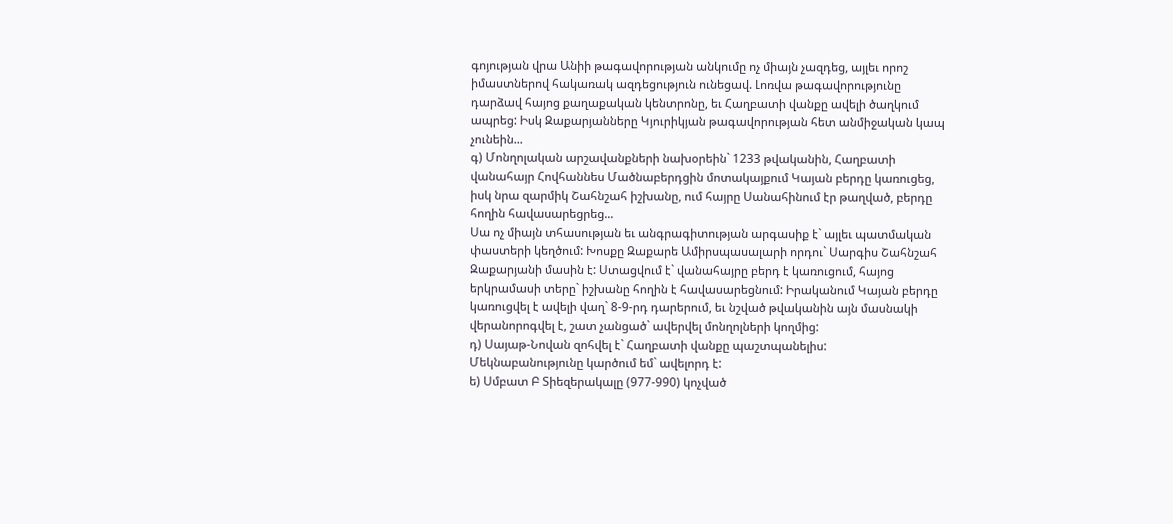գոյության վրա Անիի թագավորության անկումը ոչ միայն չազդեց, այլեւ որոշ իմաստներով հակառակ ազդեցություն ունեցավ. Լոռվա թագավորությունը դարձավ հայոց քաղաքական կենտրոնը, եւ Հաղբատի վանքը ավելի ծաղկում ապրեց: Իսկ Զաքարյանները Կյուրիկյան թագավորության հետ անմիջական կապ չունեին...
գ) Մոնղոլական արշավանքների նախօրեին` 1233 թվականին, Հաղբատի վանահայր Հովհաննես Մածնաբերդցին մոտակայքում Կայան բերդը կառուցեց, իսկ նրա զարմիկ Շահնշահ իշխանը, ում հայրը Սանահինում էր թաղված, բերդը հողին հավասարեցրեց...
Սա ոչ միայն տհասության եւ անգրագիտության արգասիք է` այլեւ պատմական փաստերի կեղծում: Խոսքը Զաքարե Ամիրսպասալարի որդու` Սարգիս Շահնշահ Զաքարյանի մասին է: Ստացվում է` վանահայրը բերդ է կառուցում, հայոց երկրամասի տերը` իշխանը հողին է հավասարեցնում: Իրականում Կայան բերդը կառուցվել է ավելի վաղ` 8-9-րդ դարերում, եւ նշված թվականին այն մասնակի վերանորոգվել է, շատ չանցած` ավերվել մոնղոլների կողմից:
դ) Սայաթ-Նովան զոհվել է` Հաղբատի վանքը պաշտպանելիս:
Մեկնաբանությունը կարծում եմ` ավելորդ է:
ե) Սմբատ Բ Տիեզերակալը (977-990) կոչված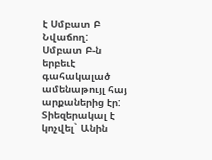է Սմբատ Բ Նվաճող:
Սմբատ Բ-ն երբեւէ գահակալած ամենաթույլ հայ արքաներից էր: Տիեզերակալ է կոչվել` Անին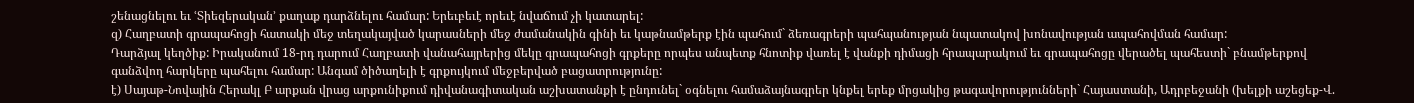շենացնելու եւ ՙՏիեզերական՚ քաղաք դարձնելու համար: Երեւբեւէ որեւէ նվաճում չի կատարել:
զ) Հաղբատի գրապահոցի հատակի մեջ տեղակայված կարասների մեջ ժամանակին գինի եւ կաթնամթերք էին պահում` ձեռագրերի պահպանության նպատակով խոնավության ապահովման համար:
Դարձյալ կեղծիք: Իրականում 18-րդ դարում Հաղբատի վանահայրերից մեկը գրապահոցի գրքերը որպես անպետք հնոտիք վառել է վանքի դիմացի հրապարակում եւ գրապահոցը վերածել պահեստի` բնամթերքով գանձվող հարկերը պահելու համար: Անգամ ծիծաղելի է գրքույկում մեջբերված բացատրությունը:
է) Սայաթ-Նովային Հերակլ Բ արքան վրաց արքունիքում դիվանագիտական աշխատանքի է ընդունել` օգնելու համաձայնագրեր կնքել երեք մրցակից թագավորությունների` Հայաստանի, Ադրբեջանի (խելքի աշեցեք-Վ.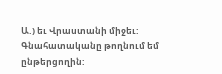Ա.) եւ Վրաստանի միջեւ:
Գնահատականը թողնում եմ ընթերցողին: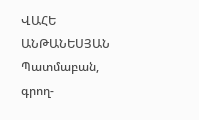ՎԱՀԵ ԱՆԹԱՆԵՍՅԱՆ
Պատմաբան,
գրող-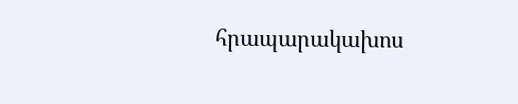հրապարակախոս